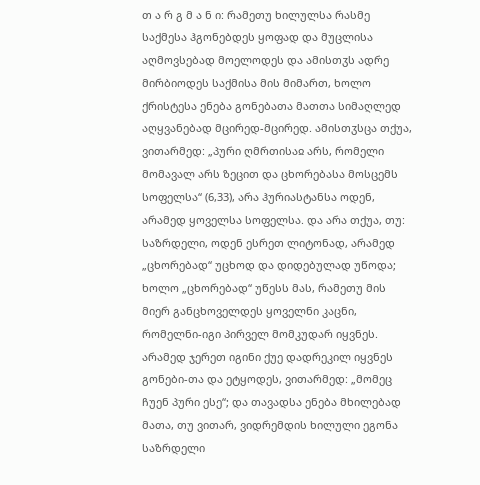თ ა რ გ მ ა ნ ი: რამეთუ ხილულსა რასმე საქმესა ჰგონებდეს ყოფად და მუცლისა აღმოვსებად მოელოდეს და ამისთჳს ადრე მირბიოდეს საქმისა მის მიმართ, ხოლო ქრისტესა ენება გონებათა მათთა სიმაღლედ აღყვანებად მცირედ-მცირედ. ამისთჳსცა თქუა, ვითარმედ: „პური ღმრთისაჲ არს, რომელი მომავალ არს ზეცით და ცხორებასა მოსცემს სოფელსა“ (6,33), არა ჰურიასტანსა ოდენ, არამედ ყოველსა სოფელსა. და არა თქუა, თუ: საზრდელი, ოდენ ესრეთ ლიტონად, არამედ „ცხორებად“ უცხოდ და დიდებულად უწოდა; ხოლო „ცხორებად“ უწესს მას, რამეთუ მის მიერ განცხოველდეს ყოველნი კაცნი, რომელნი-იგი პირველ მომკუდარ იყვნეს. არამედ ჯერეთ იგინი ქუე დადრეკილ იყვნეს გონები-თა და ეტყოდეს, ვითარმედ: „მომეც ჩუენ პური ესე“; და თავადსა ენება მხილებად მათა, თუ ვითარ, ვიდრემდის ხილული ეგონა საზრდელი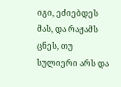იგი, ეძიებდეს მას, და რაჟამს ცნეს, თუ სულიერი არს და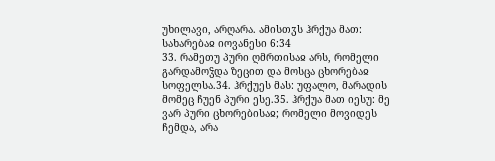უხილავი, არღარა. ამისთჳს ჰრქუა მათ:
სახარებაჲ იოვანესი 6:34
33. რამეთუ პური ღმრთისაჲ არს, რომელი გარდამოჴდა ზეცით და მოსცა ცხორებაჲ სოფელსა.34. ჰრქუეს მას: უფალო, მარადის მომეც ჩუენ პური ესე.35. ჰრქუა მათ იესუ: მე ვარ პური ცხორებისაჲ; რომელი მოვიდეს ჩემდა, არა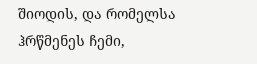შიოდის, და რომელსა ჰრწმენეს ჩემი,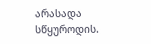არასადა სწყუროდის.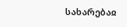სახარებაჲ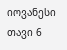იოვანესი თავი 6